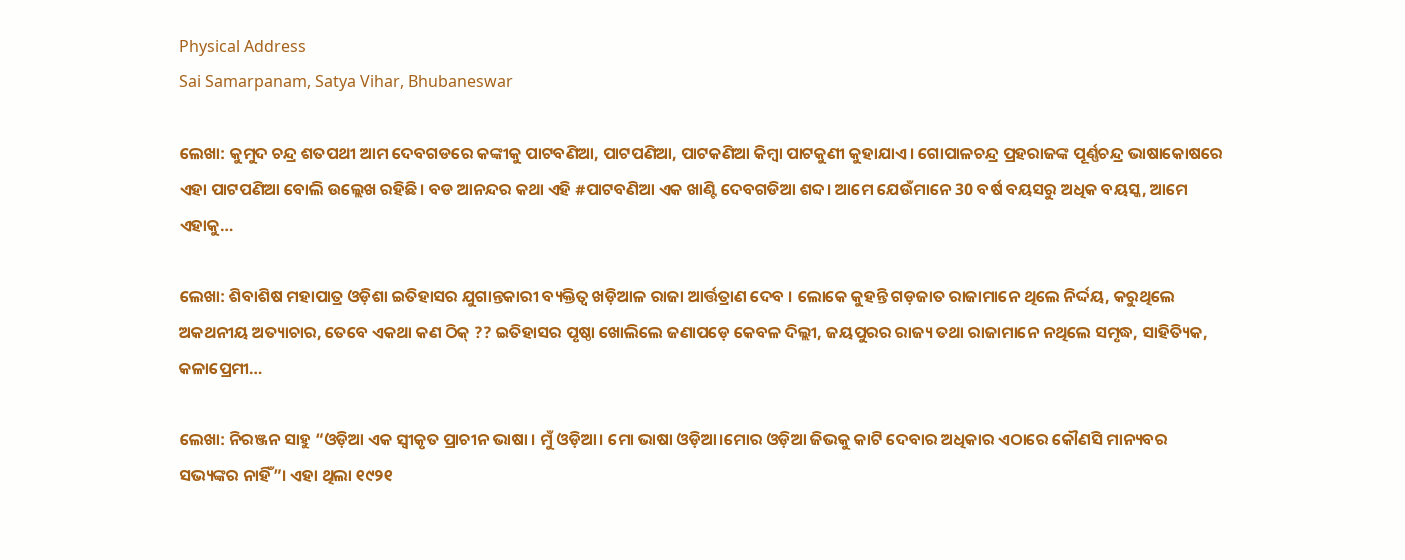Physical Address
Sai Samarpanam, Satya Vihar, Bhubaneswar

ଲେଖା: କୁମୁଦ ଚନ୍ଦ୍ର ଶତପଥୀ ଆମ ଦେବଗଡରେ କଙ୍କୀକୁ ପାଟବଣିଆ, ପାଟପଣିଆ, ପାଟକଣିଆ କିମ୍ବା ପାଟକୁଣୀ କୁହାଯାଏ। ଗୋପାଳଚନ୍ଦ୍ର ପ୍ରହରାଜଙ୍କ ପୂର୍ଣ୍ଣଚନ୍ଦ୍ର ଭାଷାକୋଷରେ ଏହା ପାଟପଣିଆ ବୋଲି ଉଲ୍ଲେଖ ରହିଛି। ବଡ ଆନନ୍ଦର କଥା ଏହି #ପାଟବଣିଆ ଏକ ଖାଣ୍ଟି ଦେବଗଡିଆ ଶବ୍ଦ। ଆମେ ଯେଉଁମାନେ 30 ବର୍ଷ ବୟସରୁ ଅଧିକ ବୟସ୍କ, ଆମେ ଏହାକୁ…

ଲେଖା: ଶିବାଶିଷ ମହାପାତ୍ର ଓଡ଼ିଶା ଇତିହାସର ଯୁଗାନ୍ତକାରୀ ବ୍ୟକ୍ତିତ୍ଵ ଖଡ଼ିଆଳ ରାଜା ଆର୍ତ୍ତତ୍ରାଣ ଦେବ । ଲୋକେ କୁହନ୍ତି ଗଡ଼ଜାତ ରାଜାମାନେ ଥିଲେ ନିର୍ଦ୍ଦୟ, କରୁଥିଲେ ଅକଥନୀୟ ଅତ୍ୟାଚାର, ତେବେ ଏକଥା କଣ ଠିକ୍ ?? ଇତିହାସର ପୃଷ୍ଠା ଖୋଲିଲେ ଜଣାପଡ଼େ କେବଳ ଦିଲ୍ଲୀ, ଜୟପୁରର ରାଜ୍ୟ ତଥା ରାଜାମାନେ ନଥିଲେ ସମୃଦ୍ଧ, ସାହିତ୍ୟିକ, କଳାପ୍ରେମୀ…

ଲେଖା: ନିରଞ୍ଜନ ସାହୁ “ଓଡ଼ିଆ ଏକ ସ୍ଵୀକୃତ ପ୍ରାଚୀନ ଭାଷା । ମୁଁ ଓଡ଼ିଆ। ମୋ ଭାଷା ଓଡ଼ିଆ।ମୋର ଓଡ଼ିଆ ଜିଭକୁ କାଟି ଦେବାର ଅଧିକାର ଏଠାରେ କୌଣସି ମାନ୍ୟବର ସଭ୍ୟଙ୍କର ନାହିଁ”। ଏହା ଥିଲା ୧୯୨୧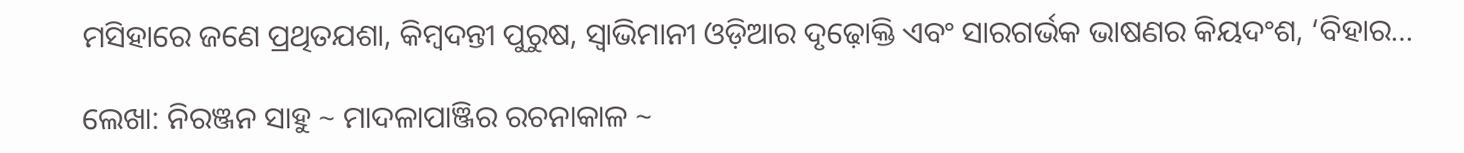ମସିହାରେ ଜଣେ ପ୍ରଥିତଯଶା, କିମ୍ବଦନ୍ତୀ ପୁରୁଷ, ସ୍ଵାଭିମାନୀ ଓଡ଼ିଆର ଦୃଢ଼ୋକ୍ତି ଏବଂ ସାରଗର୍ଭକ ଭାଷଣର କିୟଦଂଶ, ‘ବିହାର…

ଲେଖା: ନିରଞ୍ଜନ ସାହୁ ~ ମାଦଳାପାଞ୍ଜିର ରଚନାକାଳ ~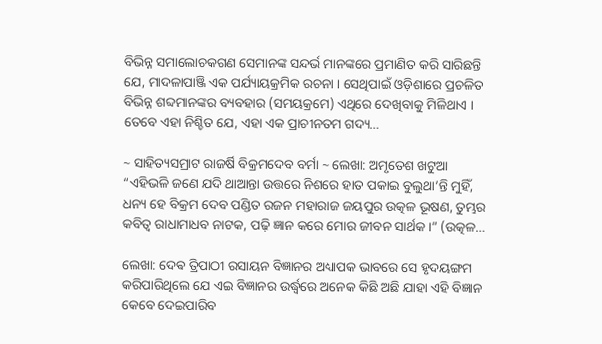ବିଭିନ୍ନ ସମାଲୋଚକଗଣ ସେମାନଙ୍କ ସନ୍ଦର୍ଭ ମାନଙ୍କରେ ପ୍ରମାଣିତ କରି ସାରିଛନ୍ତି ଯେ, ମାଦଳାପାଞ୍ଜି ଏକ ପର୍ଯ୍ୟାୟକ୍ରମିକ ରଚନା । ସେଥିପାଇଁ ଓଡ଼ିଶାରେ ପ୍ରଚଳିତ ବିଭିନ୍ନ ଶବ୍ଦମାନଙ୍କର ବ୍ୟବହାର (ସମୟକ୍ରମେ) ଏଥିରେ ଦେଖିବାକୁ ମିଳିଥାଏ । ତେବେ ଏହା ନିଶ୍ଚିତ ଯେ, ଏହା ଏକ ପ୍ରାଚୀନତମ ଗଦ୍ୟ…

~ ସାହିତ୍ୟସମ୍ରାଟ ରାଜର୍ଷି ବିକ୍ରମଦେବ ବର୍ମା ~ ଲେଖା: ଅମୃତେଶ ଖଟୁଆ “ଏହିଭଳି ଜଣେ ଯଦି ଥାଆନ୍ତା ଉତ୍ତରେ ନିଶରେ ହାତ ପକାଇ ବୁଲୁଥା’ନ୍ତି ମୁହିଁ, ଧନ୍ୟ ହେ ବିକ୍ରମ ଦେବ ପଣ୍ଡିତ ରଜନ ମହାରାଜ ଜୟପୁର ଉତ୍କଳ ଭୂଷଣ, ତୁମ୍ଭର କବିତ୍ଵ ରାଧାମାଧବ ନାଟକ, ପଢ଼ି ଜ୍ଞାନ କରେ ମୋର ଜୀବନ ସାର୍ଥକ।” (ଉତ୍କଳ…

ଲେଖା: ଦେଵ ତ୍ରିପାଠୀ ରସାୟନ ବିଜ୍ଞାନର ଅଧ୍ୟାପକ ଭାବରେ ସେ ହୃଦୟଙ୍ଗମ କରିପାରିଥିଲେ ଯେ ଏଇ ବିଜ୍ଞାନର ଉର୍ଦ୍ଧ୍ବରେ ଅନେକ କିଛି ଅଛି ଯାହା ଏହି ବିଜ୍ଞାନ କେବେ ଦେଇପାରିବ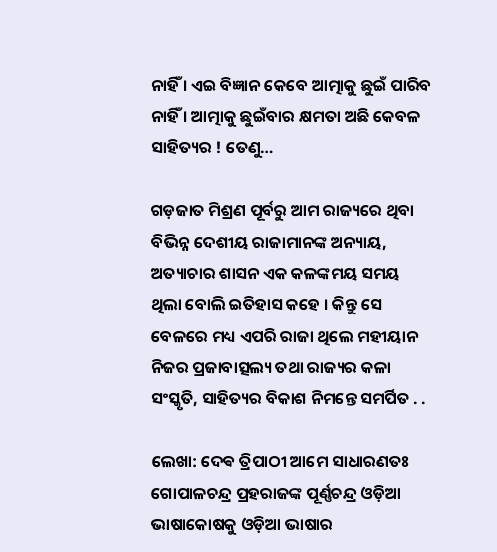ନାହିଁ । ଏଇ ବିଜ୍ଞାନ କେବେ ଆତ୍ମାକୁ ଛୁଇଁ ପାରିବ ନାହିଁ । ଆତ୍ମାକୁ ଛୁଇଁବାର କ୍ଷମତା ଅଛି କେବଳ ସାହିତ୍ୟର ! ତେଣୁ…

ଗଡ଼ଜାତ ମିଶ୍ରଣ ପୂର୍ବରୁ ଆମ ରାଜ୍ୟରେ ଥିବା ବିଭିନ୍ନ ଦେଶୀୟ ରାଜାମାନଙ୍କ ଅନ୍ୟାୟ, ଅତ୍ୟାଚାର ଶାସନ ଏକ କଳଙ୍କମୟ ସମୟ ଥିଲା ବୋଲି ଇତିହାସ କହେ । କିନ୍ତୁ ସେ ବେଳରେ ମଧ୍ୟ ଏପରି ରାଜା ଥିଲେ ମହୀୟାନ ନିଜର ପ୍ରଜାବାତ୍ସଲ୍ୟ ତଥା ରାଜ୍ୟର କଳା ସଂସ୍କୃତି, ସାହିତ୍ୟର ବିକାଶ ନିମନ୍ତେ ସମର୍ପିତ . .

ଲେଖା: ଦେଵ ତ୍ରିପାଠୀ ଆମେ ସାଧାରଣତଃ ଗୋପାଳଚନ୍ଦ୍ର ପ୍ରହରାଜଙ୍କ ପୂର୍ଣ୍ଣଚନ୍ଦ୍ର ଓଡ଼ିଆ ଭାଷାକୋଷକୁ ଓଡ଼ିଆ ଭାଷାର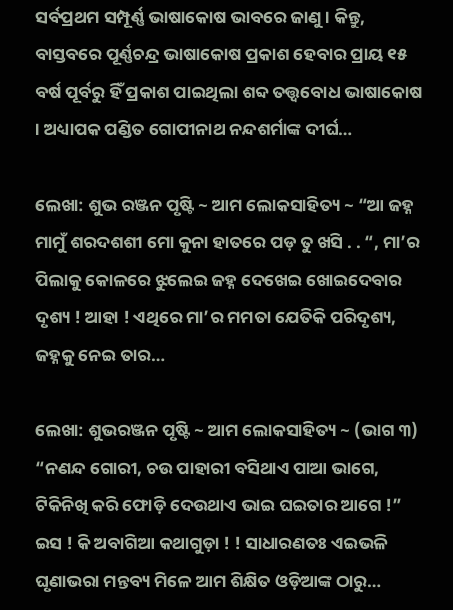ସର୍ବପ୍ରଥମ ସମ୍ପୂର୍ଣ୍ଣ ଭାଷାକୋଷ ଭାବରେ ଜାଣୁ । କିନ୍ତୁ, ବାସ୍ତବରେ ପୂର୍ଣ୍ଣଚନ୍ଦ୍ର ଭାଷାକୋଷ ପ୍ରକାଶ ହେବାର ପ୍ରାୟ ୧୫ ବର୍ଷ ପୂର୍ବରୁ ହିଁ ପ୍ରକାଶ ପାଇଥିଲା ଶବ୍ଦ ତତ୍ତ୍ଵବୋଧ ଭାଷାକୋଷ । ଅଧ୍ୟାପକ ପଣ୍ଡିତ ଗୋପୀନାଥ ନନ୍ଦଶର୍ମାଙ୍କ ଦୀର୍ଘ…

ଲେଖା: ଶୁଭ ରଞ୍ଜନ ପୃଷ୍ଟି ~ ଆମ ଲୋକସାହିତ୍ୟ ~ “ଆ ଜହ୍ନ ମାମୁଁ ଶରଦଶଶୀ ମୋ କୁନା ହାତରେ ପଡ଼ ତୁ ଖସି . . “, ମା’ର ପିଲାକୁ କୋଳରେ ଝୁଲେଇ ଜହ୍ନ ଦେଖେଇ ଖୋଇଦେବାର ଦୃଶ୍ୟ ! ଆହା ! ଏଥିରେ ମା’ର ମମତା ଯେତିକି ପରିଦୃଶ୍ୟ, ଜହ୍ନକୁ ନେଇ ତାର…

ଲେଖା: ଶୁଭରଞ୍ଜନ ପୃଷ୍ଟି ~ ଆମ ଲୋକସାହିତ୍ୟ ~ (ଭାଗ ୩) “ନଣନ୍ଦ ଗୋରୀ, ଚଉ ପାହାରୀ ବସିଥାଏ ପାଆ ଭାଗେ, ଟିକିନିଖି କରି ଫୋଡ଼ି ଦେଉଥାଏ ଭାଇ ଘଇତାର ଆଗେ !” ଇସ ! କି ଅବାଗିଆ କଥାଗୁଡ଼ା ! ! ସାଧାରଣତଃ ଏଇଭଳି ଘୃଣାଭରା ମନ୍ତବ୍ୟ ମିଳେ ଆମ ଶିକ୍ଷିତ ଓଡ଼ିଆଙ୍କ ଠାରୁ…